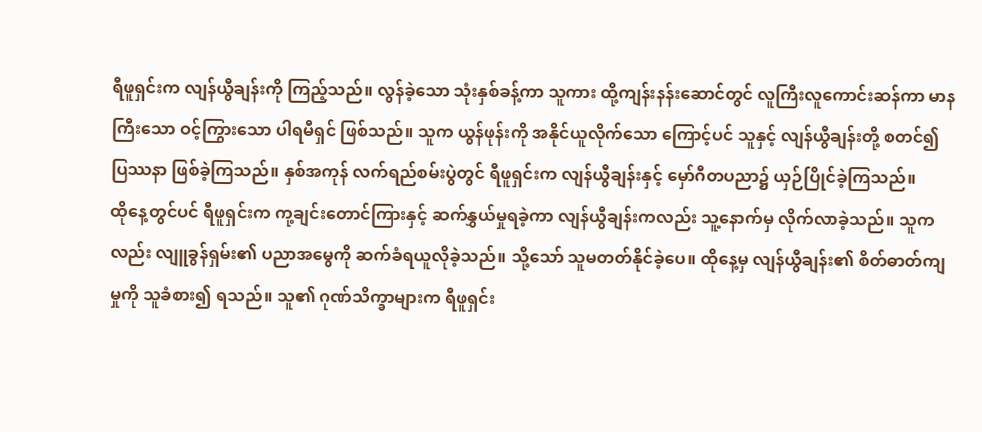ရီဖူရှင်းက လျန်ယွီချန်းကို ကြည့်သည်။ လွန်ခဲ့သော သုံးနှစ်ခန့်ကာ သူကား ထို့ကျန်းနန်းဆောင်တွင် လူကြီးလူကောင်းဆန်ကာ မာနကြီးသော ဝင့်ကြွားသော ပါရမီရှင် ဖြစ်သည်။ သူက ယွန်ဖုန်းကို အနိုင်ယူလိုက်သော ကြောင့်ပင် သူနှင့် လျန်ယွီချန်းတို့ စတင်၍ ပြဿနာ ဖြစ်ခဲ့ကြသည်။ နှစ်အကုန် လက်ရည်စမ်းပွဲတွင် ရီဖူရှင်းက လျန်ယွီချန်းနှင့် မှော်ဂီတပညာ၌ ယှဉ်ပြိုင်ခဲ့ကြသည်။
ထိုနေ့တွင်ပင် ရီဖူရှင်းက ကု့ချင်းတောင်ကြားနှင့် ဆက်နွှယ်မှုရခဲ့ကာ လျန်ယွီချန်းကလည်း သူ့နောက်မှ လိုက်လာခဲ့သည်။ သူကလည်း လျူခွန်ရှမ်း၏ ပညာအမွေကို ဆက်ခံရယူလိုခဲ့သည်။ သို့သော် သူမတတ်နိုင်ခဲ့ပေ။ ထိုနေ့မှ လျန်ယွီချန်း၏ စိတ်ဓာတ်ကျမှုကို သူခံစား၍ ရသည်။ သူ၏ ဂုဏ်သိက္ခာများက ရီဖူရှင်း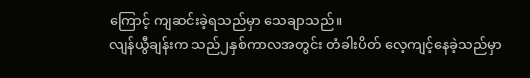ကြောင့် ကျဆင်းခဲ့ရသည်မှာ သေချာသည်။
လျန်ယွီချန်းက သည်၂နှစ်ကာလအတွင်း တံခါးပိတ် လေ့ကျင့်နေခဲ့သည်မှာ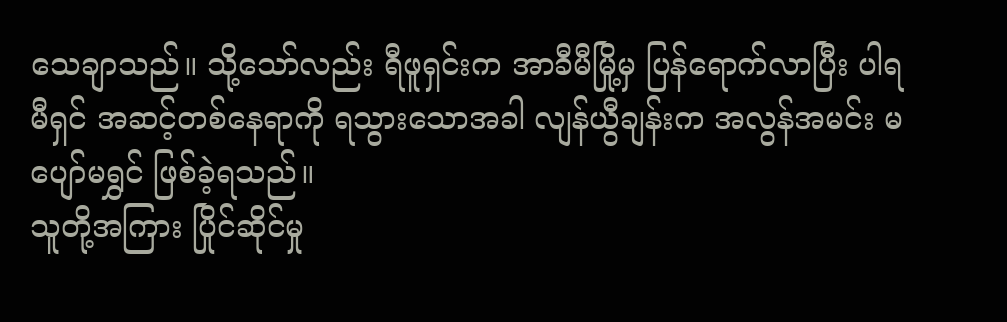သေချာသည်။ သို့သော်လည်း ရီဖူရှင်းက အာခီမီမြို့မှ ပြန်ရောက်လာပြီး ပါရမီရှင် အဆင့်တစ်နေရာကို ရသွားသောအခါ လျန်ယွီချန်းက အလွန်အမင်း မပျော်မရွှင် ဖြစ်ခဲ့ရသည်။
သူတို့အကြား ပြိုင်ဆိုင်မှု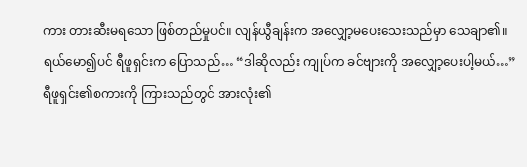ကား တားဆီးမရသော ဖြစ်တည်မှုပင်။ လျန်ယွီချန်းက အလျှော့မပေးသေးသည်မှာ သေချာ၏။
ရယ်မော၍ပင် ရီဖူရှင်းက ပြောသည်… “ဒါဆိုလည်း ကျုပ်က ခင်ဗျားကို အလျှော့ပေးပါ့မယ်…”
ရီဖူရှင်း၏စကားကို ကြားသည်တွင် အားလုံး၏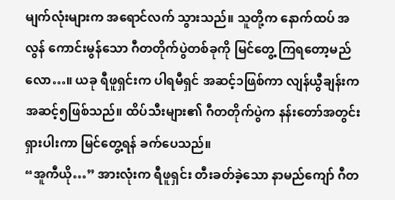မျက်လုံးများက အရောင်လက် သွားသည်။ သူတို့က နောက်ထပ် အလွန် ကောင်းမွန်သော ဂီတတိုက်ပွဲတစ်ခုကို မြင်တွေ့ ကြရတော့မည်လော…။ ယခု ရီဖူရှင်းက ပါရမီရှင် အဆင့်၁ဖြစ်ကာ လျန်ယွီချန်းက အဆင့်၅ဖြစ်သည်။ ထိပ်သီးများ၏ ဂီတတိုက်ပွဲက နန်းတော်အတွင်း ရှားပါးကာ မြင်တွေ့ရန် ခက်ပေသည်။
“အူကီယို…” အားလုံးက ရီဖူရှင်း တီးခတ်ခဲ့သော နာမည်ကျော် ဂီတ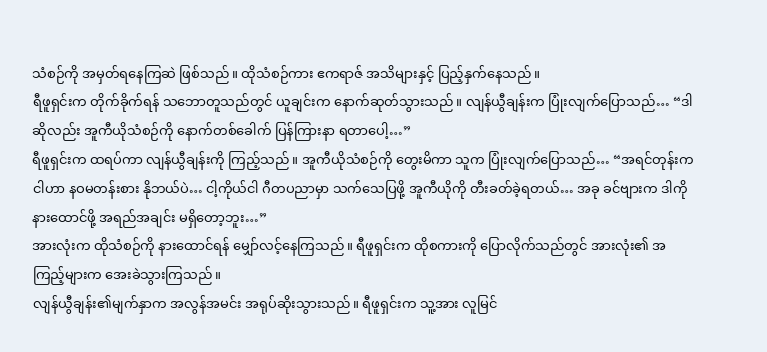သံစဉ်ကို အမှတ်ရနေကြဆဲ ဖြစ်သည်။ ထိုသံစဉ်ကား ဧကရာဇ် အသိများနှင့် ပြည့်နှက်နေသည်။
ရီဖူရှင်းက တိုက်ခိုက်ရန် သဘောတူသည်တွင် ယူချင်းက နောက်ဆုတ်သွားသည်။ လျန်ယွီချန်းက ပြုံးလျက်ပြောသည်… “ဒါဆိုလည်း အူကီယိုသံစဉ်ကို နောက်တစ်ခေါက် ပြန်ကြားနာ ရတာပေါ့…”
ရီဖူရှင်းက ထရပ်ကာ လျန်ယွီချန်းကို ကြည့်သည်။ အူကီယိုသံစဉ်ကို တွေးမိကာ သူက ပြုံးလျက်ပြောသည်… “အရင်တုန်းက ငါဟာ နဝမတန်းစား နိုဘယ်ပဲ… ငါ့ကိုယ်ငါ ဂီတပညာမှာ သက်သေပြဖို့ အူကီယိုကို တီးခတ်ခဲ့ရတယ်… အခု ခင်ဗျားက ဒါကို နားထောင်ဖို့ အရည်အချင်း မရှိတော့ဘူး…”
အားလုံးက ထိုသံစဉ်ကို နားထောင်ရန် မျှော်လင့်နေကြသည်။ ရီဖူရှင်းက ထိုစကားကို ပြောလိုက်သည်တွင် အားလုံး၏ အကြည့်များက အေးခဲသွားကြသည်။
လျန်ယွီချန်း၏မျက်နှာက အလွန်အမင်း အရုပ်ဆိုးသွားသည်။ ရီဖူရှင်းက သူ့အား လူမြင်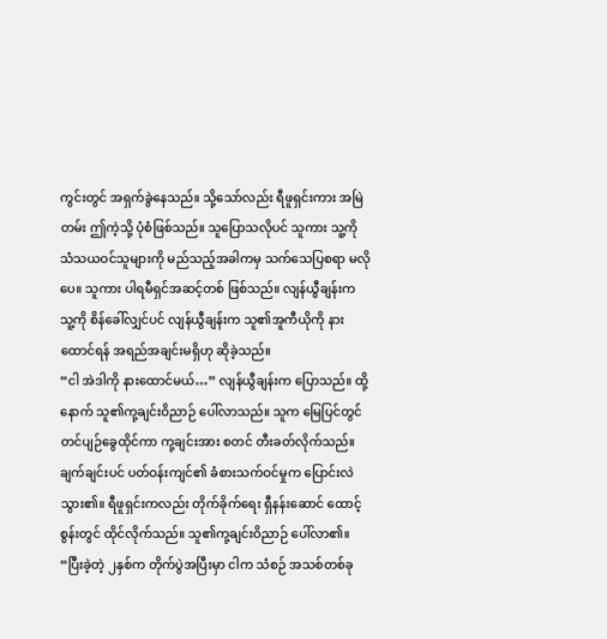ကွင်းတွင် အရှက်ခွဲနေသည်။ သို့သော်လည်း ရီဖူရှင်းကား အမြဲတမ်း ဤကဲ့သို့ ပုံစံဖြစ်သည်။ သူပြောသလိုပင် သူကား သူ့ကို သံသယဝင်သူများကို မည်သည့်အခါကမှ သက်သေပြစရာ မလိုပေ။ သူကား ပါရမီရှင်အဆင့်တစ် ဖြစ်သည်။ လျန်ယွီချန်းက သူ့ကို စိန်ခေါ်လျှင်ပင် လျန်ယွီချန်းက သူ၏အူကီယိုကို နားထောင်ရန် အရည်အချင်းမရှိဟု ဆိုခဲ့သည်။
“ငါ အဲဒါကို နားထောင်မယ်…” လျန်ယွီချန်းက ပြောသည်။ ထို့နောက် သူ၏ကု့ချင်းဝိညာဉ် ပေါ်လာသည်။ သူက မြေပြင်တွင် တင်ပျဉ်ခွေထိုင်ကာ ကု့ချင်းအား စတင် တီးခတ်လိုက်သည်။ ချက်ချင်းပင် ပတ်ဝန်းကျင်၏ ခံစားသက်ဝင်မှုက ပြောင်းလဲသွား၏။ ရီဖူရှင်းကလည်း တိုက်ခိုက်ရေး ရှီနန်းဆောင် ထောင့်စွန်းတွင် ထိုင်လိုက်သည်။ သူ၏ကု့ချင်းဝိညာဉ် ပေါ်လာ၏။
“ပြီးခဲ့တဲ့ ၂နှစ်က တိုက်ပွဲအပြီးမှာ ငါက သံစဉ် အသစ်တစ်ခု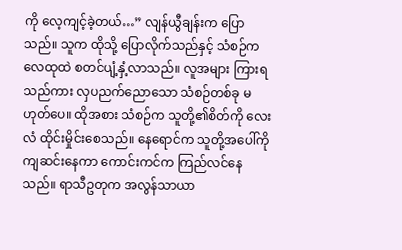ကို လေ့ကျင့်ခဲ့တယ်…” လျန်ယွီချန်းက ပြောသည်။ သူက ထိုသို့ ပြောလိုက်သည်နှင့် သံစဉ်က လေထုထဲ စတင်ပျံ့နှံ့လာသည်။ လူအများ ကြားရသည်ကား လှပညက်ညောသော သံစဉ်တစ်ခု မဟုတ်ပေ။ ထိုအစား သံစဉ်က သူတို့၏စိတ်ကို လေးလံ ထိုင်းမှိုင်းစေသည်။ နေရောင်က သူတို့အပေါ်ကို ကျဆင်းနေကာ ကောင်းကင်က ကြည်လင်နေသည်။ ရာသီဥတုက အလွန်သာယာ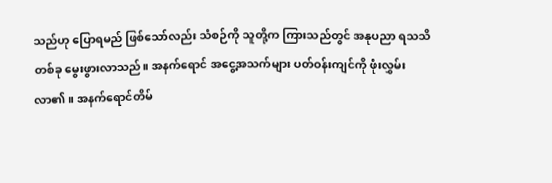သည်ဟု ပြောရမည် ဖြစ်သော်လည်း သံစဉ်ကို သူတို့က ကြားသည်တွင် အနုပညာ ရသသိတစ်ခု မွေးဖွားလာသည်။ အနက်ရောင် အငွေ့အသက်များ ပတ်ဝန်းကျင်ကို ဖုံးလွှမ်းလာ၏။ အနက်ရောင်တိမ်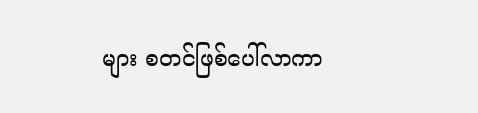များ စတင်ဖြစ်ပေါ်လာကာ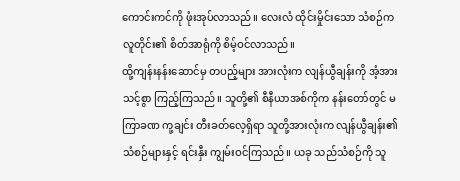ကောင်းကင်ကို ဖုံးအုပ်လာသည်။ လေးလံ ထိုင်းမှိုင်းသော သံစဉ်က လူတိုင်း၏ စိတ်အာရုံကို စိမ့်ဝင်လာသည်။
ထို့ကျန်းနန်းဆောင်မှ တပည့်များ အားလုံးက လျန်ယွီချန်းကို အံ့အားသင့်စွာ ကြည့်ကြသည်။ သူတို့၏ စီနီယာအစ်ကိုက နန်းတော်တွင် မကြာခဏ ကု့ချင်း တီးခတ်လေ့ရှိရာ သူတို့အားလုံးက လျန်ယွီချန်း၏ သံစဉ်များနှင့် ရင်းနှီး ကျွမ်းဝင်ကြသည်။ ယခု သည်သံစဉ်ကို သူ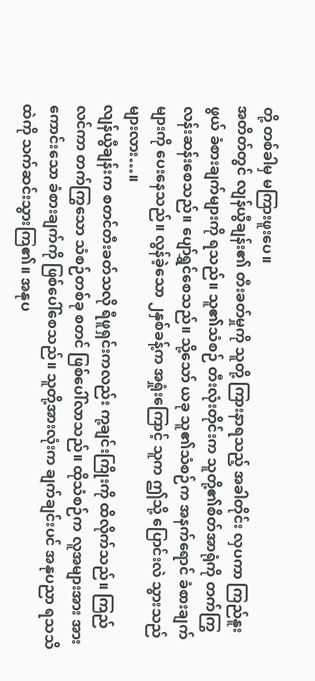တို့ တစ်ခါမှ မကြားဖူးပေ။
အတိတ်တွင် လျန်ယွီချန်း၏ တီးခတ်မှုကို သူတို့ ကြားနာရသည့် အခါတိုင်း လှပကာ ကြည်နူးဖွယ် ခံစားချက်များကို ရသည်။ သူ၏သံစဉ် တီးလုံးတိုင်းက သူတို့၏စိတ်အာရုံကို တက်ကြွ လန်းဆန်းစေသည်။ ပျော်ရွှင်စေသည်။ သို့သော် ယခု သူ၏သံစဉ်က အနက်ရောင် ခံစားချက်များကို ပေးနေသည်။ လွန်ခဲ့သော ၂နှစ်ခန့်က အရှုံးကြောင့် သူက ဤသို့ ပြောင်းလဲ သွားသည်များလား…။
လျန်ယွီချန်းက စတင်တီးခတ်သလို ရီဖူရှင်းကလည်း ကု့ချင်းကြိုးကို ထိလိုက်သည်။ ကြည်လင်ကာ တက်ကြွသော သံစဉ်တစ်ခု စတင် ဖြစ်ပေါ်လာသည်။ ထိုသံစဉ်က လူအများအား အားကောင်းသော ခံစားချက်ကို ဖြစ်ပေါ်စေသည်။ သူတို့အားလုံးက ချက်ချင်းပင် အနုပညာ ရသသိထဲကို သက်ဆင်းသွားကြ၏။ အနုပ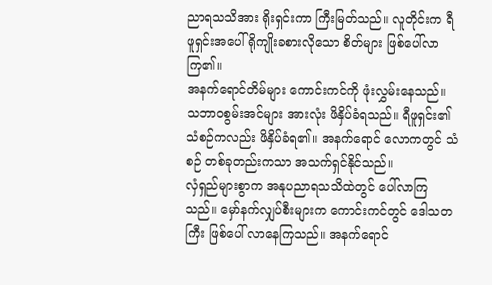ညာရသသိအား ရိုးရှင်းကာ ကြီးမြတ်သည်။ လူတိုင်းက ရီဖူရှင်းအပေါ် ရိုကျိုးခစားလိုသော စိတ်များ ဖြစ်ပေါ်လာကြ၏။
အနက်ရောင်တိမ်များ ကောင်းကင်ကို ဖုံးလွှမ်းနေသည်။ သဘာဝစွမ်းအင်များ အားလုံး ဖိနှိပ်ခံရသည်။ ရီဖူရှင်း၏ သံစဉ်ကလည်း ဖိနှိပ်ခံရ၏။ အနက်ရောင် လောကတွင် သံစဉ် တစ်ခုတည်းကသာ အသက်ရှင်နိုင်သည်။
လှံရှည်များစွာက အနုပညာရသသိထဲတွင် ပေါ်လာကြသည်။ မှော်နက်လျှပ်စီးများက ကောင်းကင်တွင် ဒေါသတကြီး ဖြစ်ပေါ် လာနေကြသည်။ အနက်ရောင်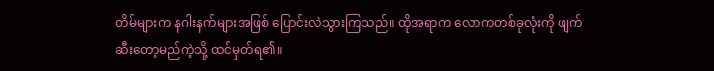တိမ်များက နဂါးနက်များအဖြစ် ပြောင်းလဲသွားကြသည်။ ထိုအရာက လောကတစ်ခုလုံးကို ဖျက်ဆီးတော့မည်ကဲ့သို့ ထင်မှတ်ရ၏။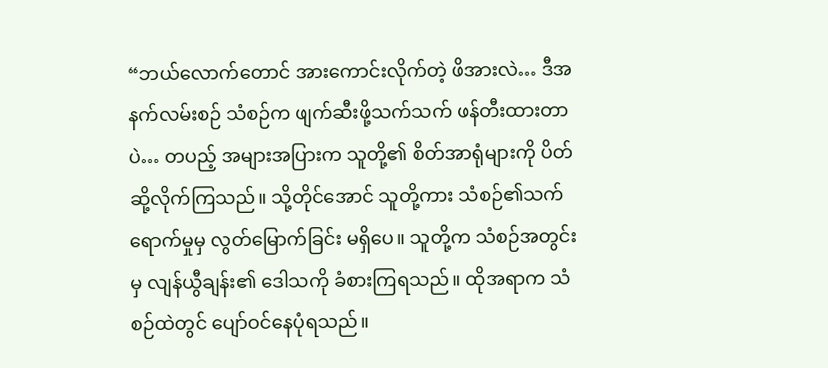“ဘယ်လောက်တောင် အားကောင်းလိုက်တဲ့ ဖိအားလဲ… ဒီအနက်လမ်းစဉ် သံစဉ်က ဖျက်ဆီးဖို့သက်သက် ဖန်တီးထားတာပဲ… တပည့် အများအပြားက သူတို့၏ စိတ်အာရုံများကို ပိတ်ဆို့လိုက်ကြသည်။ သို့တိုင်အောင် သူတို့ကား သံစဉ်၏သက်ရောက်မှုမှ လွတ်မြောက်ခြင်း မရှိပေ။ သူတို့က သံစဉ်အတွင်းမှ လျန်ယွီချန်း၏ ဒေါသကို ခံစားကြရသည်။ ထိုအရာက သံစဉ်ထဲတွင် ပျော်ဝင်နေပုံရသည်။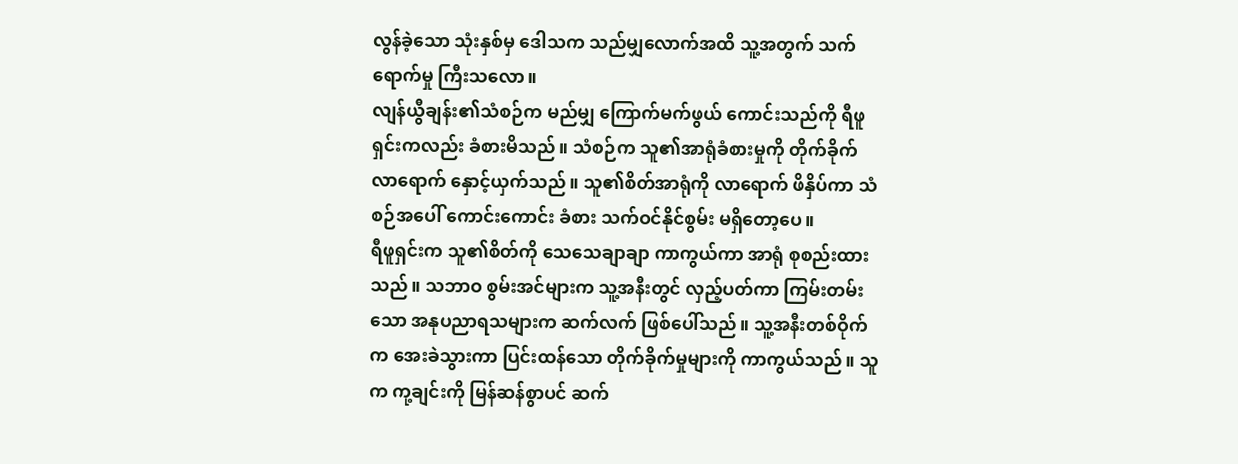လွန်ခဲ့သော သုံးနှစ်မှ ဒေါသက သည်မျှလောက်အထိ သူ့အတွက် သက်ရောက်မှု ကြီးသလော။
လျန်ယွီချန်း၏သံစဉ်က မည်မျှ ကြောက်မက်ဖွယ် ကောင်းသည်ကို ရီဖူရှင်းကလည်း ခံစားမိသည်။ သံစဉ်က သူ၏အာရုံခံစားမှုကို တိုက်ခိုက် လာရောက် နှောင့်ယှက်သည်။ သူ၏စိတ်အာရုံကို လာရောက် ဖိနှိပ်ကာ သံစဉ်အပေါ် ကောင်းကောင်း ခံစား သက်ဝင်နိုင်စွမ်း မရှိတော့ပေ။
ရီဖူရှင်းက သူ၏စိတ်ကို သေသေချာချာ ကာကွယ်ကာ အာရုံ စုစည်းထားသည်။ သဘာဝ စွမ်းအင်များက သူ့အနီးတွင် လှည့်ပတ်ကာ ကြမ်းတမ်းသော အနုပညာရသများက ဆက်လက် ဖြစ်ပေါ်သည်။ သူ့အနီးတစ်ဝိုက်က အေးခဲသွားကာ ပြင်းထန်သော တိုက်ခိုက်မှုများကို ကာကွယ်သည်။ သူက ကု့ချင်းကို မြန်ဆန်စွာပင် ဆက်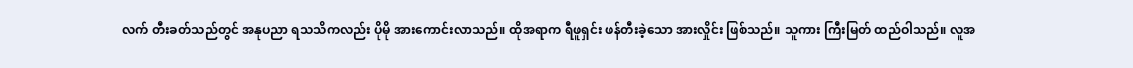လက် တီးခတ်သည်တွင် အနုပညာ ရသသိကလည်း ပိုမို အားကောင်းလာသည်။ ထိုအရာက ရီဖူရှင်း ဖန်တီးခဲ့သော အားလှိုင်း ဖြစ်သည်။ သူကား ကြီးမြတ် ထည်ဝါသည်။ လူအ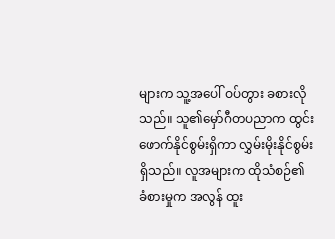များက သူ့အပေါ် ဝပ်တွား ခစားလိုသည်။ သူ၏မှော်ဂီတပညာက ထွင်းဖောက်နိုင်စွမ်းရှိကာ လွှမ်းမိုးနိုင်စွမ်း ရှိသည်။ လူအများက ထိုသံစဉ်၏ ခံစားမှုက အလွန် ထူး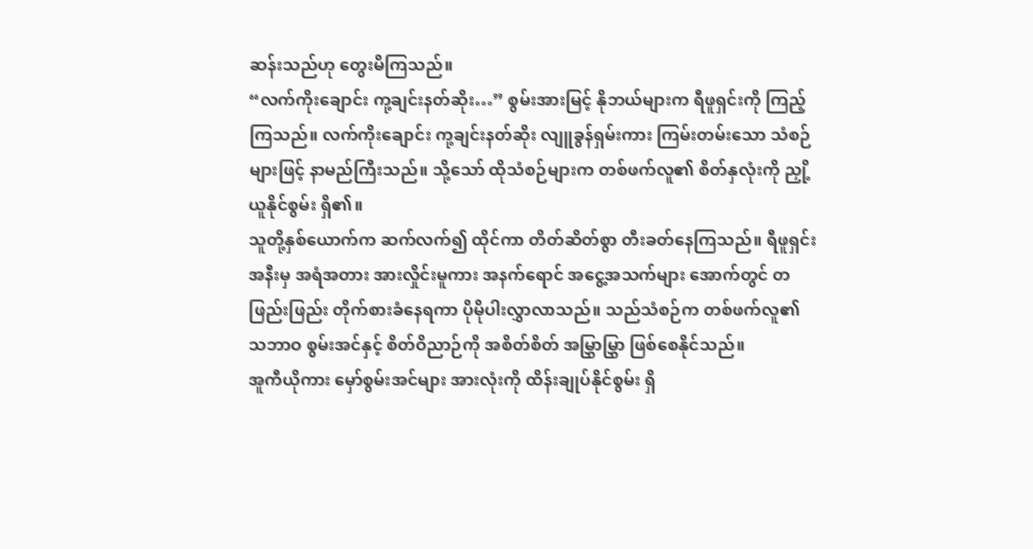ဆန်းသည်ဟု တွေးမိကြသည်။
“လက်ကိုးချောင်း ကု့ချင်းနတ်ဆိုး…” စွမ်းအားမြင့် နိုဘယ်များက ရီဖူရှင်းကို ကြည့်ကြသည်။ လက်ကိုးချောင်း ကု့ချင်းနတ်ဆိုး လျူခွန်ရှမ်းကား ကြမ်းတမ်းသော သံစဉ်များဖြင့် နာမည်ကြီးသည်။ သို့သော် ထိုသံစဉ်များက တစ်ဖက်လူ၏ စိတ်နှလုံးကို ညှို့ယူနိုင်စွမ်း ရှိ၏။
သူတို့နှစ်ယောက်က ဆက်လက်၍ ထိုင်ကာ တိတ်ဆိတ်စွာ တီးခတ်နေကြသည်။ ရီဖူရှင်းအနီးမှ အရံအတား အားလှိုင်းမူကား အနက်ရောင် အငွေ့အသက်များ အောက်တွင် တဖြည်းဖြည်း တိုက်စားခံနေရကာ ပိုမိုပါးလွှာလာသည်။ သည်သံစဉ်က တစ်ဖက်လူ၏ သဘာဝ စွမ်းအင်နှင့် စိတ်ဝိညာဉ်ကို အစိတ်စိတ် အမြွှာမြွှာ ဖြစ်စေနိုင်သည်။
အူကီယိုကား မှော်စွမ်းအင်များ အားလုံးကို ထိန်းချုပ်နိုင်စွမ်း ရှိ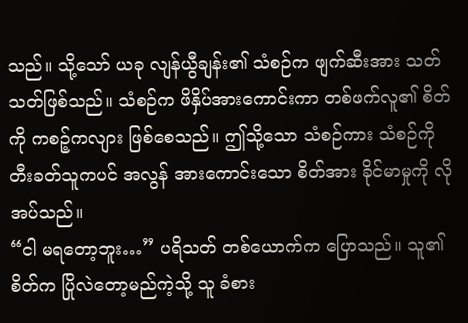သည်။ သို့သော် ယခု လျန်ယွီချန်း၏ သံစဉ်က ဖျက်ဆီးအား သတ်သတ်ဖြစ်သည်။ သံစဉ်က ဖိနှိပ်အားကောင်းကာ တစ်ဖက်လူ၏ စိတ်ကို ကစဉ့်ကလျား ဖြစ်စေသည်။ ဤသို့သော သံစဉ်ကား သံစဉ်ကို တီးခတ်သူကပင် အလွန် အားကောင်းသော စိတ်အား ခိုင်မာမှုကို လိုအပ်သည်။
“ငါ မရတော့ဘူး…” ပရိသတ် တစ်ယောက်က ပြောသည်။ သူ၏စိတ်က ပြိုလဲတော့မည်ကဲ့သို့ သူ ခံစား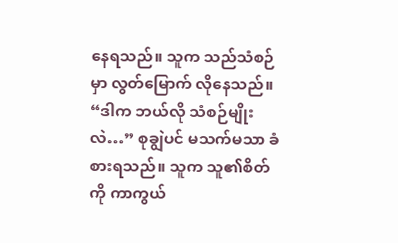နေရသည်။ သူက သည်သံစဉ်မှာ လွတ်မြောက် လိုနေသည်။
“ဒါက ဘယ်လို သံစဉ်မျိုးလဲ…” စုချွဲပင် မသက်မသာ ခံစားရသည်။ သူက သူ၏စိတ်ကို ကာကွယ်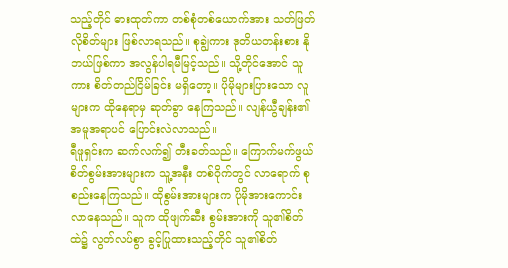သည့်တိုင် ဓားထုတ်ကာ တစ်စုံတစ်ယောက်အား သတ်ဖြတ်လိုစိတ်များ ဖြစ်လာရသည်။ စုချွဲကား ဒုတိယတန်းစား နိုဘယ်ဖြစ်ကာ အလွန်ပါရမီမြင့်သည်။ သို့တိုင်အောင် သူကား စိတ်တည်ငြိမ်ခြင်း မရှိတော့။ ပိုမိုများပြားသော လူများက ထိုနေရာမှ ဆုတ်ခွာ နေကြသည်။ လျန်ယွီချန်း၏ အမူအရာပင် ပြောင်းလဲလာသည်။
ရီဖူရှင်းက ဆက်လက်၍ တီးခတ်သည်။ ကြောက်မက်ဖွယ် စိတ်စွမ်းအားများက သူ့အနီး တစ်ဝိုက်တွင် လာရောက် စုစည်းနေကြသည်။ ထိုစွမ်းအားများက ပိုမိုအားကောင်း လာနေသည်။ သူက ထိုဖျက်ဆီး စွမ်းအားကို သူ၏စိတ်ထဲ၌ လွတ်လပ်စွာ ခွင့်ပြုထားသည့်တိုင် သူ၏စိတ်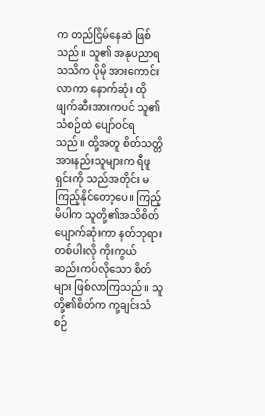က တည်ငြိမ်နေဆဲ ဖြစ်သည်။ သူ၏ အနုပညာရသသိက ပိုမို အားကောင်းလာကာ နောက်ဆုံး ထိုဖျက်ဆီးအားကပင် သူ၏သံစဉ်ထဲ ပျော်ဝင်ရသည်။ ထို့အတူ စိတ်သတ္တိ အားနည်းသူများက ရီဖူရှင်းကို သည်အတိုင်း မကြည့်နိုင်တော့ပေ။ ကြည့်မိပါက သူတို့၏အသိစိတ် ပျောက်ဆုံးကာ နတ်ဘုရားတစ်ပါးလို ကိုးကွယ် ဆည်းကပ်လိုသော စိတ်များ ဖြစ်လာကြသည်။ သူတို့၏စိတ်က ကု့ချင်းသံစဉ်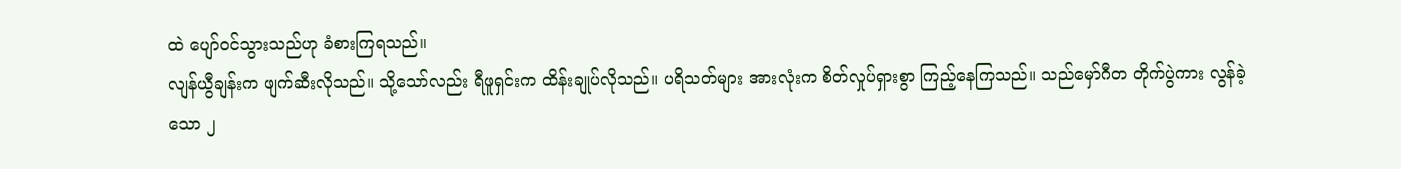ထဲ ပျော်ဝင်သွားသည်ဟု ခံစားကြရသည်။
လျန်ယွီချန်းက ဖျက်ဆီးလိုသည်။ သို့သော်လည်း ရီဖူရှင်းက ထိန်းချုပ်လိုသည်။ ပရိသတ်များ အားလုံးက စိတ်လှုပ်ရှားစွာ ကြည့်နေကြသည်။ သည်မှော်ဂီတ တိုက်ပွဲကား လွန်ခဲ့သော ၂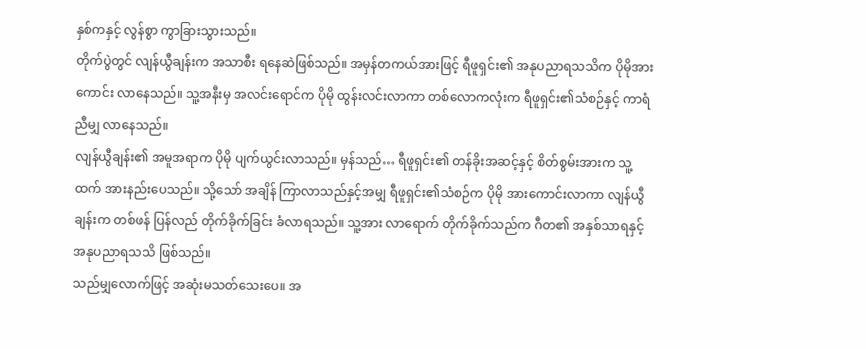နှစ်ကနှင့် လွန်စွာ ကွာခြားသွားသည်။
တိုက်ပွဲတွင် လျန်ယွီချန်းက အသာစီး ရနေဆဲဖြစ်သည်။ အမှန်တကယ်အားဖြင့် ရီဖူရှင်း၏ အနုပညာရသသိက ပိုမိုအားကောင်း လာနေသည်။ သူ့အနီးမှ အလင်းရောင်က ပိုမို ထွန်းလင်းလာကာ တစ်လောကလုံးက ရီဖူရှင်း၏သံစဉ်နှင့် ကာရံညီမျှ လာနေသည်။
လျန်ယွီချန်း၏ အမူအရာက ပိုမို ပျက်ယွင်းလာသည်။ မှန်သည်… ရီဖူရှင်း၏ တန်ခိုးအဆင့်နှင့် စိတ်စွမ်းအားက သူ့ထက် အားနည်းပေသည်။ သို့သော် အချိန် ကြာလာသည်နှင့်အမျှ ရီဖူရှင်း၏သံစဉ်က ပိုမို အားကောင်းလာကာ လျန်ယွီချန်းက တစ်ဖန် ပြန်လည် တိုက်ခိုက်ခြင်း ခံလာရသည်။ သူ့အား လာရောက် တိုက်ခိုက်သည်က ဂီတ၏ အနှစ်သာရနှင့် အနုပညာရသသိ ဖြစ်သည်။
သည်မျှလောက်ဖြင့် အဆုံးမသတ်သေးပေ။ အ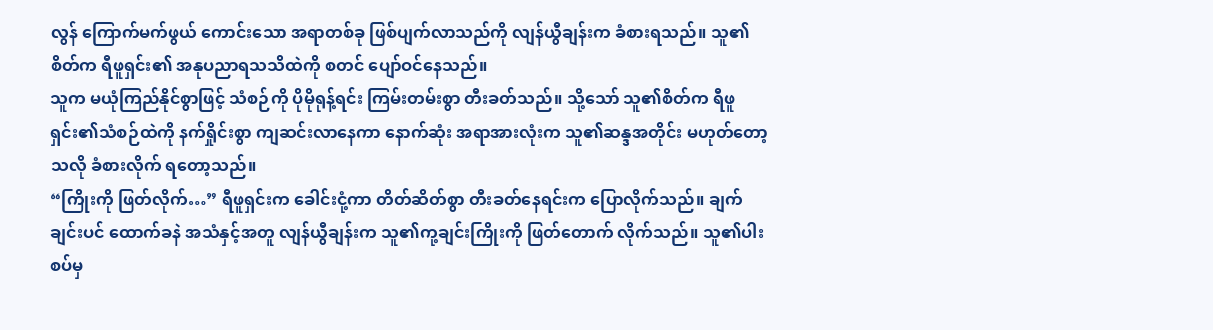လွန် ကြောက်မက်ဖွယ် ကောင်းသော အရာတစ်ခု ဖြစ်ပျက်လာသည်ကို လျန်ယွီချန်းက ခံစားရသည်။ သူ၏စိတ်က ရီဖူရှင်း၏ အနုပညာရသသိထဲကို စတင် ပျော်ဝင်နေသည်။
သူက မယုံကြည်နိုင်စွာဖြင့် သံစဉ်ကို ပိုမိုရုန့်ရင်း ကြမ်းတမ်းစွာ တီးခတ်သည်။ သို့သော် သူ၏စိတ်က ရီဖူရှင်း၏သံစဉ်ထဲကို နက်ရှိုင်းစွာ ကျဆင်းလာနေကာ နောက်ဆုံး အရာအားလုံးက သူ၏ဆန္ဒအတိုင်း မဟုတ်တော့သလို ခံစားလိုက် ရတော့သည်။
“ကြိုးကို ဖြတ်လိုက်…” ရီဖူရှင်းက ခေါင်းငုံ့ကာ တိတ်ဆိတ်စွာ တီးခတ်နေရင်းက ပြောလိုက်သည်။ ချက်ချင်းပင် ထောက်ခနဲ အသံနှင့်အတူ လျန်ယွီချန်းက သူ၏ကု့ချင်းကြိုးကို ဖြတ်တောက် လိုက်သည်။ သူ၏ပါးစပ်မှ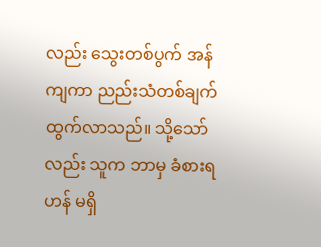လည်း သွေးတစ်ပွက် အန်ကျကာ ညည်းသံတစ်ချက် ထွက်လာသည်။ သို့သော်လည်း သူက ဘာမှ ခံစားရဟန် မရှိ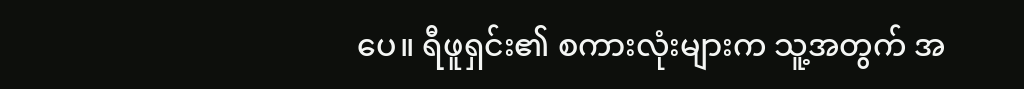ပေ။ ရီဖူရှင်း၏ စကားလုံးများက သူ့အတွက် အ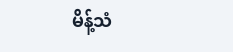မိန့်သံ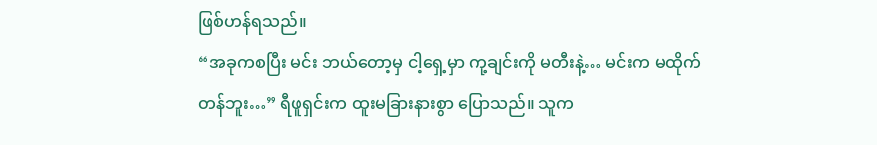ဖြစ်ဟန်ရသည်။
“အခုကစပြီး မင်း ဘယ်တော့မှ ငါ့ရှေ့မှာ ကု့ချင်းကို မတီးနဲ့… မင်းက မထိုက်တန်ဘူး…” ရီဖူရှင်းက ထူးမခြားနားစွာ ပြောသည်။ သူက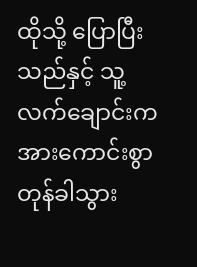ထိုသို့ ပြောပြီးသည်နှင့် သူ့လက်ချောင်းက အားကောင်းစွာ တုန်ခါသွား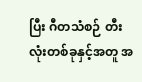ပြီး ဂီတသံစဉ် တီးလုံးတစ်ခုနှင့်အတူ အ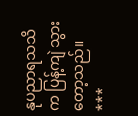နုပညာရသသိက ပြန့်ကျဲ သွားတော့သည်။
***